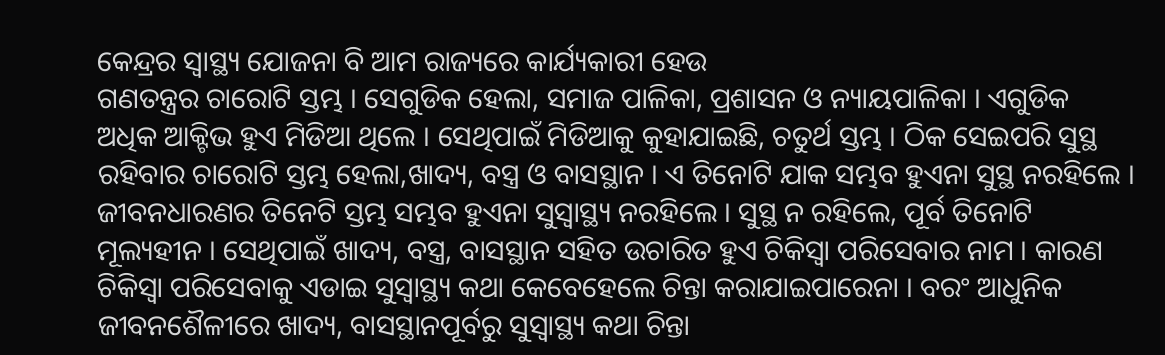କେନ୍ଦ୍ରର ସ୍ୱାସ୍ଥ୍ୟ ଯୋଜନା ବି ଆମ ରାଜ୍ୟରେ କାର୍ଯ୍ୟକାରୀ ହେଉ
ଗଣତନ୍ତ୍ରର ଚାରୋଟି ସ୍ତମ୍ଭ । ସେଗୁଡିକ ହେଲା, ସମାଜ ପାଳିକା, ପ୍ରଶାସନ ଓ ନ୍ୟାୟପାଳିକା । ଏଗୁଡିକ ଅଧିକ ଆକ୍ଟିଭ ହୁଏ ମିଡିଆ ଥିଲେ । ସେଥିପାଇଁ ମିଡିଆକୁ କୁହାଯାଇଛି, ଚତୁର୍ଥ ସ୍ତମ୍ଭ । ଠିକ ସେଇପରି ସୁସ୍ଥ ରହିବାର ଚାରୋଟି ସ୍ତମ୍ଭ ହେଲା,ଖାଦ୍ୟ, ବସ୍ତ୍ର ଓ ବାସସ୍ଥାନ । ଏ ତିନୋଟି ଯାକ ସମ୍ଭବ ହୁଏନା ସୁସ୍ଥ ନରହିଲେ । ଜୀବନଧାରଣର ତିନେଟି ସ୍ତମ୍ଭ ସମ୍ଭବ ହୁଏନା ସୁସ୍ୱାସ୍ଥ୍ୟ ନରହିଲେ । ସୁସ୍ଥ ନ ରହିଲେ, ପୂର୍ବ ତିନୋଟି ମୂଲ୍ୟହୀନ । ସେଥିପାଇଁ ଖାଦ୍ୟ, ବସ୍ତ୍ର, ବାସସ୍ଥାନ ସହିତ ଉଚାରିତ ହୁଏ ଚିକିସ୍ୱା ପରିସେବାର ନାମ । କାରଣ ଚିକିସ୍ୱା ପରିସେବାକୁ ଏଡାଇ ସୁସ୍ୱାସ୍ଥ୍ୟ କଥା କେବେହେଲେ ଚିନ୍ତା କରାଯାଇପାରେନା । ବରଂ ଆଧୁନିକ ଜୀବନଶୈଳୀରେ ଖାଦ୍ୟ, ବାସସ୍ଥାନପୂର୍ବରୁ ସୁସ୍ୱାସ୍ଥ୍ୟ କଥା ଚିନ୍ତା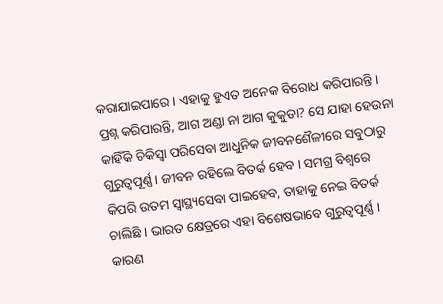କରାଯାଇପାରେ । ଏହାକୁ ହୁଏତ ଅନେକ ବିରୋଧ କରିପାରନ୍ତି । ପ୍ରଶ୍ନ କରିପାରନ୍ତି, ଆଗ ଅଣ୍ଡା ନା ଆଗ କୁକୁଡା? ସେ ଯାହା ହେଉନା କାହିଁକି ଚିକିସ୍ୱା ପରିସେବା ଆଧୁନିକ ଜୀବନଶୈଳୀରେ ସବୁଠାରୁ ଗୁରୁତ୍ୱପୂର୍ଣ୍ଣ । ଜୀବନ ରହିଲେ ବିତର୍କ ହେବ । ସମଗ୍ର ବିଶ୍ୱରେ କିପରି ଉତମ ସ୍ୱାସ୍ଥ୍ୟସେବା ପାଇହେବ, ତାହାକୁ ନେଇ ବିତର୍କ ଚାଲିଛି । ଭାରତ କ୍ଷେତ୍ରରେ ଏହା ବିଶେଷଭାବେ ଗୁରୁତ୍ୱପୂର୍ଣ୍ଣ । କାରଣ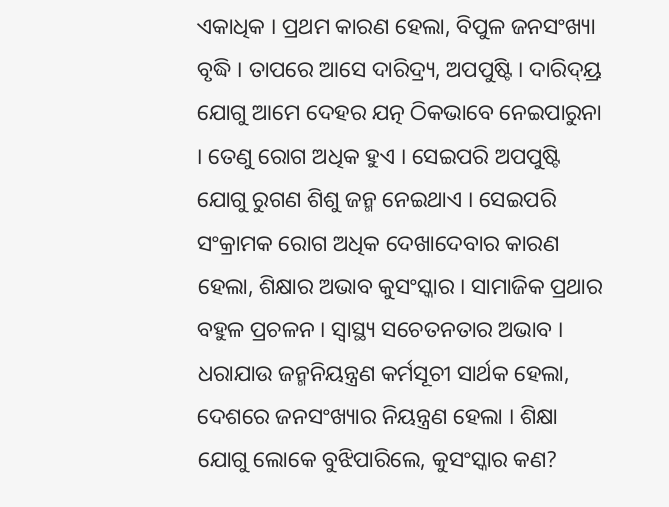ଏକାଧିକ । ପ୍ରଥମ କାରଣ ହେଲା, ବିପୁଳ ଜନସଂଖ୍ୟା ବୃଦ୍ଧି । ତାପରେ ଆସେ ଦାରିଦ୍ର୍ୟ, ଅପପୁଷ୍ଟି । ଦାରିଦ୍ୟ୍ର ଯୋଗୁ ଆମେ ଦେହର ଯତ୍ନ ଠିକଭାବେ ନେଇପାରୁନା । ତେଣୁ ରୋଗ ଅଧିକ ହୁଏ । ସେଇପରି ଅପପୁଷ୍ଟି ଯୋଗୁ ରୁଗଣ ଶିଶୁ ଜନ୍ମ ନେଇଥାଏ । ସେଇପରି ସଂକ୍ରାମକ ରୋଗ ଅଧିକ ଦେଖାଦେବାର କାରଣ ହେଲା, ଶିକ୍ଷାର ଅଭାବ କୁସଂସ୍କାର । ସାମାଜିକ ପ୍ରଥାର ବହୁଳ ପ୍ରଚଳନ । ସ୍ୱାସ୍ଥ୍ୟ ସଚେତନତାର ଅଭାବ । ଧରାଯାଉ ଜନ୍ମନିୟନ୍ତ୍ରଣ କର୍ମସୂଚୀ ସାର୍ଥକ ହେଲା, ଦେଶରେ ଜନସଂଖ୍ୟାର ନିୟନ୍ତ୍ରଣ ହେଲା । ଶିକ୍ଷା ଯୋଗୁ ଲୋକେ ବୁଝିପାରିଲେ, କୁସଂସ୍କାର କଣ?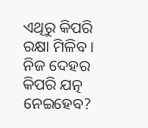ଏଥିରୁ କିପରି ରକ୍ଷା ମିଳିବ । ନିଜ ଦେହର କିପରି ଯତ୍ନ ନେଇହେବ?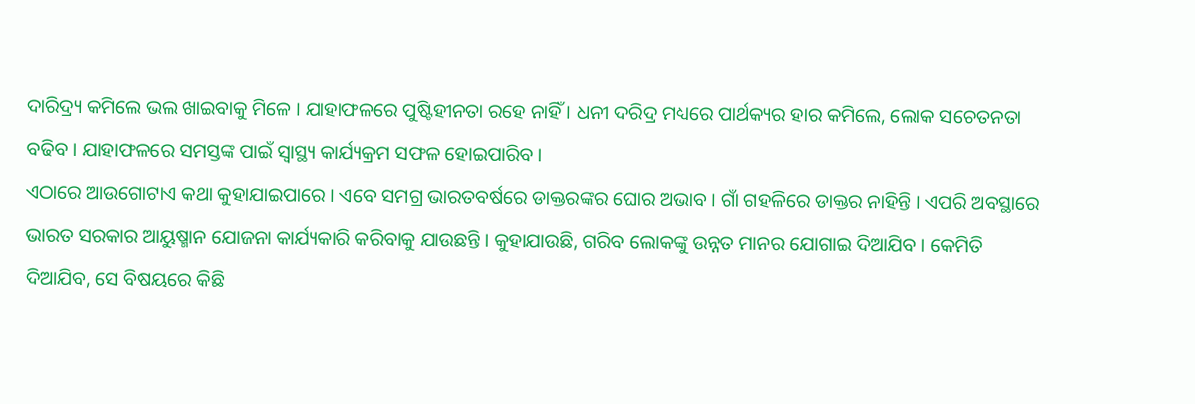ଦାରିଦ୍ର୍ୟ କମିଲେ ଭଲ ଖାଇବାକୁ ମିଳେ । ଯାହାଫଳରେ ପୁଷ୍ଟିହୀନତା ରହେ ନାହିଁ । ଧନୀ ଦରିଦ୍ର ମଧ୍ୟରେ ପାର୍ଥକ୍ୟର ହାର କମିଲେ, ଲୋକ ସଚେତନତା ବଢିବ । ଯାହାଫଳରେ ସମସ୍ତଙ୍କ ପାଇଁ ସ୍ୱାସ୍ଥ୍ୟ କାର୍ଯ୍ୟକ୍ରମ ସଫଳ ହୋଇପାରିବ ।
ଏଠାରେ ଆଉଗୋଟାଏ କଥା କୁହାଯାଇପାରେ । ଏବେ ସମଗ୍ର ଭାରତବର୍ଷରେ ଡାକ୍ତରଙ୍କର ଘୋର ଅଭାବ । ଗାଁ ଗହଳିରେ ଡାକ୍ତର ନାହିନ୍ତି । ଏପରି ଅବସ୍ଥାରେ ଭାରତ ସରକାର ଆୟୁଷ୍ମାନ ଯୋଜନା କାର୍ଯ୍ୟକାରି କରିବାକୁ ଯାଉଛନ୍ତି । କୁହାଯାଉଛି, ଗରିବ ଲୋକଙ୍କୁ ଉନ୍ନତ ମାନର ଯୋଗାଇ ଦିଆଯିବ । କେମିତି ଦିଆଯିବ, ସେ ବିଷୟରେ କିଛି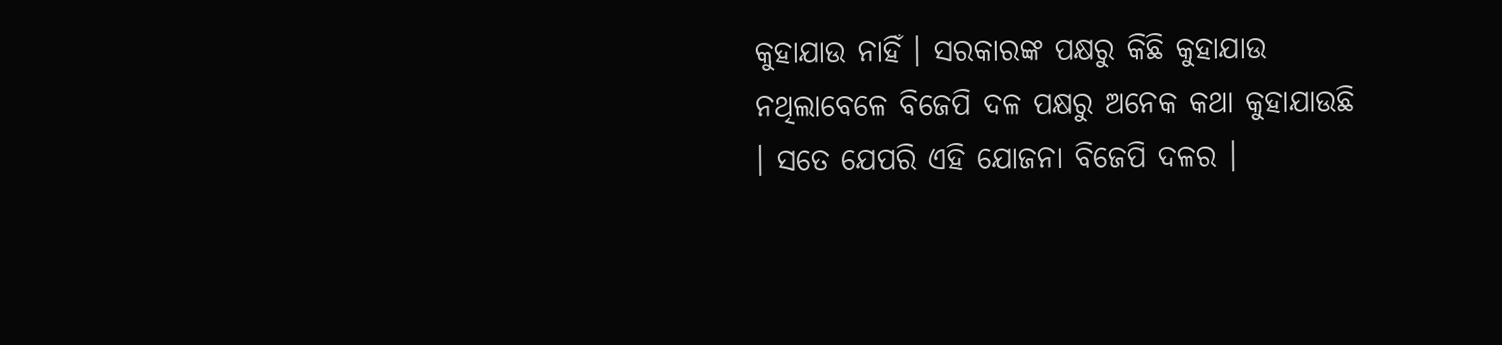କୁହାଯାଉ ନାହିଁ । ସରକାରଙ୍କ ପକ୍ଷରୁ କିଛି କୁହାଯାଉ ନଥିଲାବେଳେ ବିଜେପି ଦଳ ପକ୍ଷରୁ ଅନେକ କଥା କୁହାଯାଉଛି । ସତେ ଯେପରି ଏହି ଯୋଜନା ବିଜେପି ଦଳର ।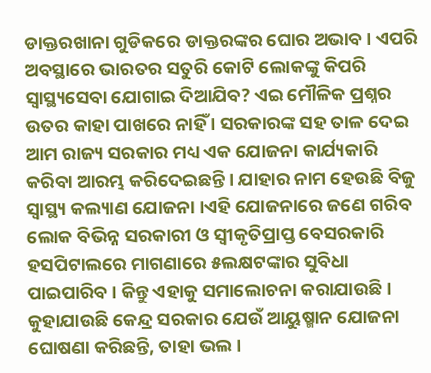ଡାକ୍ତରଖାନା ଗୁଡିକରେ ଡାକ୍ତରଙ୍କର ଘୋର ଅଭାବ । ଏପରି ଅବସ୍ଥାରେ ଭାରତର ସତୁରି କୋଟି ଲୋକଙ୍କୁ କିପରି ସ୍ୱାସ୍ଥ୍ୟସେବା ଯୋଗାଇ ଦିଆଯିବ? ଏଇ ମୌଳିକ ପ୍ରଶ୍ନର ଉତର କାହା ପାଖରେ ନାହିଁ । ସରକାରଙ୍କ ସହ ତାଳ ଦେଇ ଆମ ରାଜ୍ୟ ସରକାର ମଧ୍ୟ ଏକ ଯୋଜନା କାର୍ଯ୍ୟକାରି କରିବା ଆରମ୍ଭ କରିଦେଇଛନ୍ତି । ଯାହାର ନାମ ହେଉଛି ବିଜୁ ସ୍ୱାସ୍ଥ୍ୟ କଲ୍ୟାଣ ଯୋଜନା ।ଏହି ଯୋଜନାରେ ଜଣେ ଗରିବ ଲୋକ ବିଭିନ୍ନ ସରକାରୀ ଓ ସ୍ୱୀକୃତିପ୍ରାପ୍ତ ବେସରକାରି ହସପିଟାଲରେ ମାଗଣାରେ ୫ଲକ୍ଷଟଙ୍କାର ସୁବିଧା ପାଇପାରିବ । କିନ୍ତୁ ଏହାକୁ ସମାଲୋଚନା କରାଯାଉଛି । କୁହାଯାଉଛି କେନ୍ଦ୍ର ସରକାର ଯେଉଁ ଆୟୁଷ୍ମାନ ଯୋଜନା ଘୋଷଣା କରିଛନ୍ତି, ତାହା ଭଲ ।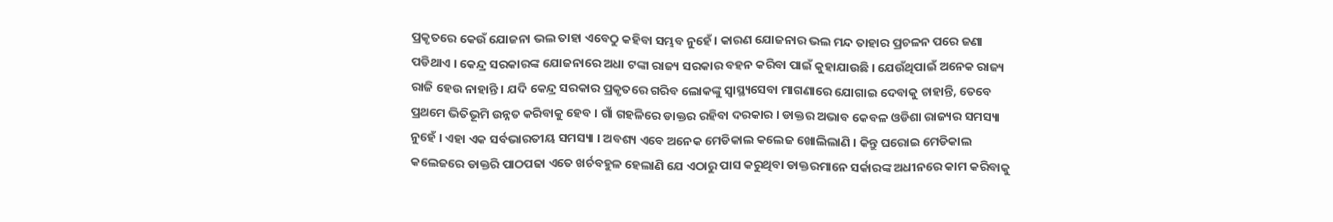ପ୍ରକୃତରେ କେଉଁ ଯୋଜନା ଭଲ ତାହା ଏବେଠୁ କହିବା ସମ୍ଭବ ନୁହେଁ । କାରଣ ଯୋଜନାର ଭଲ ମନ୍ଦ ତାହାର ପ୍ରଚଳନ ପରେ ଜଣା ପଡିଥାଏ । କେନ୍ଦ୍ର ସରକାରଙ୍କ ଯୋଜନାରେ ଅଧା ଟଙ୍କା ରାଜ୍ୟ ସରକାର ବହନ କରିବା ପାଇଁ କୁହାଯାଉଛି । ଯେଉଁଥିପାଇଁ ଅନେକ ରାଜ୍ୟ ରାଜି ହେଉ ନାହାନ୍ତି । ଯଦି କେନ୍ଦ୍ର ସରକାର ପ୍ରକୃତରେ ଗରିବ ଲୋକଙ୍କୁ ସ୍ୱାସ୍ଥ୍ୟସେବା ମାଗଣାରେ ଯୋଗାଇ ଦେବାକୁ ଚାହାନ୍ତି, ତେବେ ପ୍ରଥମେ ଭିତିଭୂମି ଉନ୍ନତ କରିବାକୁ ହେବ । ଗାଁ ଗହଳିରେ ଡାକ୍ତର ରହିବା ଦରକାର । ଡାକ୍ତର ଅଭାବ କେବଳ ଓଡିଶା ରାଜ୍ୟର ସମସ୍ୟା ନୁହେଁ । ଏହା ଏକ ସର୍ବଭାରତୀୟ ସମସ୍ୟା । ଅବଶ୍ୟ ଏବେ ଅନେକ ମେଡିକାଲ କଲେଜ ଖୋଲିଲାଣି । କିନ୍ତୁ ଘରୋଇ ମେଡିକାଲ କଲେଜରେ ଡାକ୍ତରି ପାଠପଢା ଏତେ ଖର୍ଚବହୁଳ ହେଲାଣି ଯେ ଏଠାରୁ ପାସ କରୁଥିବା ଡାକ୍ତରମାନେ ସର୍କାରଙ୍କ ଅଧୀନରେ କାମ କରିବାକୁ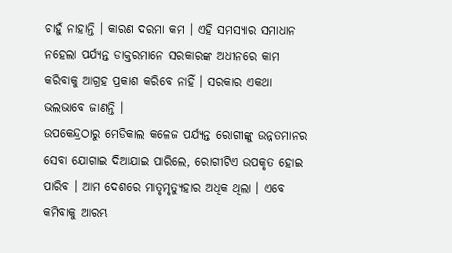ଚାହୁଁ ନାହାନ୍ତି । କାରଣ ଦରମା କମ । ଏହି ସମସ୍ୟାର ସମାଧାନ ନହେଲା ପର୍ଯ୍ୟନ୍ତ ଡାକ୍ତରମାନେ ସରକାରଙ୍କ ଅଧୀନରେ କାମ କରିବାକୁ ଆଗ୍ରହ ପ୍ରକାଶ କରିବେ ନାହିଁ । ସରକାର ଏକଥା ଭଲଭାବେ ଜାଣନ୍ତି ।
ଉପକେନ୍ଦ୍ରଠାରୁ ମେଡିକାଲ କଳେଜ ପର୍ଯ୍ୟନ୍ତ ରୋଗୀଙ୍କୁ ଉନ୍ନତମାନର ସେବା ଯୋଗାଇ ଦିଆଯାଇ ପାରିଲେ, ରୋଗୀଟିଏ ଉପକୃତ ହୋଇ ପାରିବ । ଆମ ଦେଶରେ ମାତୃମୃତ୍ୟୁହାର ଅଧିକ ଥିଲା । ଏବେ କମିବାକୁ ଆରମ୍ଭ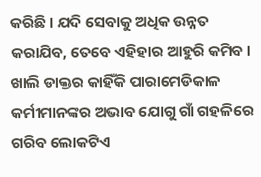କରିଛି । ଯଦି ସେବାକୁ ଅଧିକ ଉନ୍ନତ କରାଯିବ, ତେବେ ଏହିହାର ଆହୁରି କମିବ । ଖାଲି ଡାକ୍ତର କାହିଁକି ପାରାମେଡିକାଳ କର୍ମୀମାନଙ୍କର ଅଭାବ ଯୋଗୁ ଗାଁ ଗହଳିରେ ଗରିବ ଲୋକଟିଏ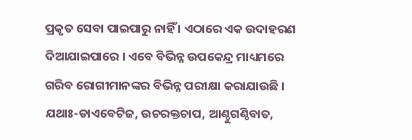ପ୍ରକୃତ ସେବା ପାଇପାରୁ ନାହିଁ । ଏଠାରେ ଏକ ଉଦାହରଣ ଦିଆଯାଇପାରେ । ଏବେ ବିଭିନ୍ନ ଉପକେନ୍ଦ୍ର ମାଧ୍ୟମରେ ଗରିବ ରୋଗୀମାନଙ୍କର ବିଭିନ୍ନ ପରୀକ୍ଷା କରାଯାଉଛି । ଯଥାଃ-ଡାଏବେଟିଜ, ଉଚରକ୍ତଚାପ, ଆଣ୍ଠୁଗଣ୍ଠିବାତ,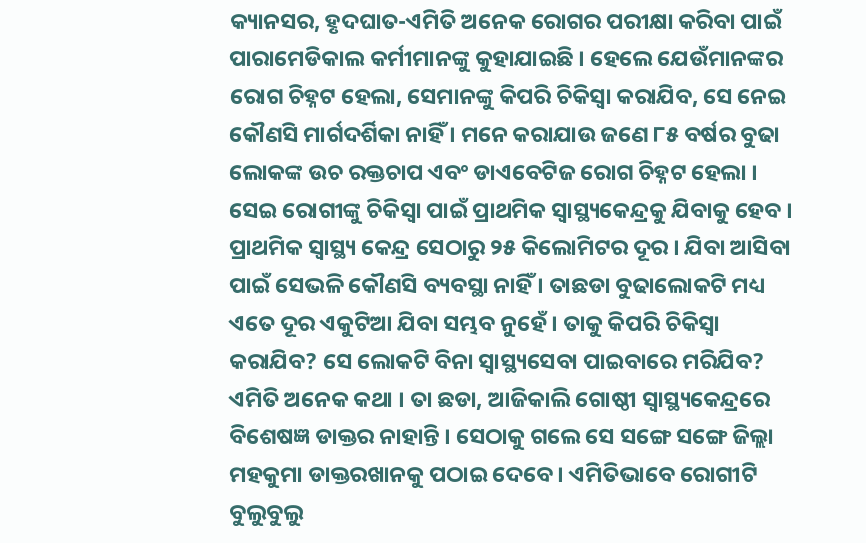କ୍ୟାନସର, ହୃଦଘାତ-ଏମିତି ଅନେକ ରୋଗର ପରୀକ୍ଷା କରିବା ପାଇଁ ପାରାମେଡିକାଲ କର୍ମୀମାନଙ୍କୁ କୁହାଯାଇଛି । ହେଲେ ଯେଉଁମାନଙ୍କର ରୋଗ ଚିହ୍ନଟ ହେଲା, ସେମାନଙ୍କୁ କିପରି ଚିକିସ୍ୱା କରାଯିବ, ସେ ନେଇ କୌଣସି ମାର୍ଗଦର୍ଶିକା ନାହିଁ । ମନେ କରାଯାଉ ଜଣେ ୮୫ ବର୍ଷର ବୁଢା ଲୋକଙ୍କ ଉଚ ରକ୍ତଚାପ ଏବଂ ଡାଏବେଟିଜ ରୋଗ ଚିହ୍ନଟ ହେଲା । ସେଇ ରୋଗୀଙ୍କୁ ଚିକିସ୍ୱା ପାଇଁ ପ୍ରାଥମିକ ସ୍ୱାସ୍ଥ୍ୟକେନ୍ଦ୍ରକୁ ଯିବାକୁ ହେବ । ପ୍ରାଥମିକ ସ୍ୱାସ୍ଥ୍ୟ କେନ୍ଦ୍ର ସେଠାରୁ ୨୫ କିଲୋମିଟର ଦୂର । ଯିବା ଆସିବା ପାଇଁ ସେଭଳି କୌଣସି ବ୍ୟବସ୍ଥା ନାହିଁ । ତାଛଡା ବୁଢାଲୋକଟି ମଧ୍ୟ ଏତେ ଦୂର ଏକୁଟିଆ ଯିବା ସମ୍ଭବ ନୁହେଁ । ତାକୁ କିପରି ଚିକିସ୍ୱା କରାଯିବ? ସେ ଲୋକଟି ବିନା ସ୍ୱାସ୍ଥ୍ୟସେବା ପାଇବାରେ ମରିଯିବ? ଏମିତି ଅନେକ କଥା । ତା ଛଡା, ଆଜିକାଲି ଗୋଷ୍ଠୀ ସ୍ୱାସ୍ଥ୍ୟକେନ୍ଦ୍ରରେ ବିଶେଷଜ୍ଞ ଡାକ୍ତର ନାହାନ୍ତି । ସେଠାକୁ ଗଲେ ସେ ସଙ୍ଗେ ସଙ୍ଗେ ଜିଲ୍ଲା ମହକୁମା ଡାକ୍ତରଖାନକୁ ପଠାଇ ଦେବେ । ଏମିତିଭାବେ ରୋଗୀଟି ବୁଲୁବୁଲୁ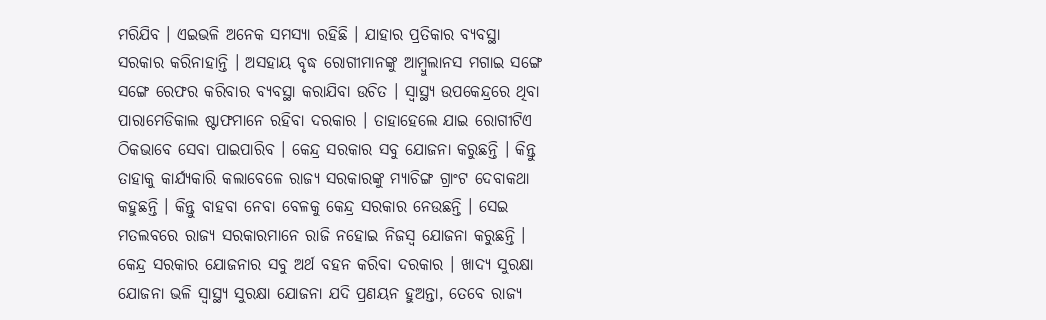ମରିଯିବ । ଏଇଭଳି ଅନେକ ସମସ୍ୟା ରହିଛି । ଯାହାର ପ୍ରତିକାର ବ୍ୟବସ୍ଥା ସରକାର କରିନାହାନ୍ତି । ଅସହାୟ ବୃଦ୍ଧ ରୋଗୀମାନଙ୍କୁ ଆମ୍ବୁଲାନସ ମଗାଇ ସଙ୍ଗେ ସଙ୍ଗେ ରେଫର କରିବାର ବ୍ୟବସ୍ଥା କରାଯିବା ଉଚିତ । ସ୍ୱାସ୍ଥ୍ୟ ଉପକେନ୍ଦ୍ରରେ ଥିବା ପାରାମେଡିକାଲ ଷ୍ଟାଫମାନେ ରହିବା ଦରକାର । ତାହାହେଲେ ଯାଇ ରୋଗୀଟିଏ ଠିକଭାବେ ସେବା ପାଇପାରିବ । କେନ୍ଦ୍ର ସରକାର ସବୁ ଯୋଜନା କରୁଛନ୍ତି । କିନ୍ତୁ ତାହାକୁ କାର୍ଯ୍ୟକାରି କଲାବେଳେ ରାଜ୍ୟ ସରକାରଙ୍କୁ ମ୍ୟାଚିଙ୍ଗ ଗ୍ରାଂଟ ଦେବାକଥା କହୁଛନ୍ତି । କିନ୍ତୁ ବାହବା ନେବା ବେଳକୁ କେନ୍ଦ୍ର ସରକାର ନେଉଛନ୍ତି । ସେଇ ମତଲବରେ ରାଜ୍ୟ ସରକାରମାନେ ରାଜି ନହୋଇ ନିଜସ୍ୱ ଯୋଜନା କରୁଛନ୍ତି । କେନ୍ଦ୍ର ସରକାର ଯୋଜନାର ସବୁ ଅର୍ଥ ବହନ କରିବା ଦରକାର । ଖାଦ୍ୟ ସୁରକ୍ଷା ଯୋଜନା ଭଳି ସ୍ୱାସ୍ଥ୍ୟ ସୁରକ୍ଷା ଯୋଜନା ଯଦି ପ୍ରଣୟନ ହୁଅନ୍ତା, ତେବେ ରାଜ୍ୟ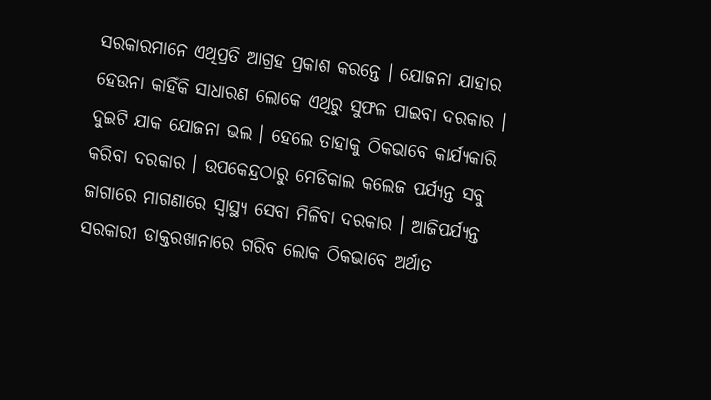ସରକାରମାନେ ଏଥିପ୍ରତି ଆଗ୍ରହ ପ୍ରକାଶ କରନ୍ତେ । ଯୋଜନା ଯାହାର ହେଉନା କାହିଁକି ସାଧାରଣ ଲୋକେ ଏଥିରୁ ସୁଫଳ ପାଇବା ଦରକାର । ଦୁଇଟି ଯାକ ଯୋଜନା ଭଲ । ହେଲେ ତାହାକୁ ଠିକଭାବେ କାର୍ଯ୍ୟକାରି କରିବା ଦରକାର । ଉପକେନ୍ଦ୍ରଠାରୁ ମେଡିକାଲ କଲେଜ ପର୍ଯ୍ୟନ୍ତ ସବୁ ଜାଗାରେ ମାଗଣାରେ ସ୍ୱାସ୍ଥ୍ୟ ସେବା ମିଳିବା ଦରକାର । ଆଜିପର୍ଯ୍ୟନ୍ତ ସରକାରୀ ଡାକ୍ତରଖାନାରେ ଗରିବ ଲୋକ ଠିକଭାବେ ଅର୍ଥାତ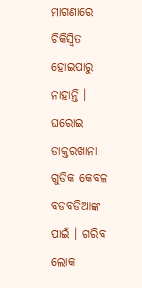ମାଗଣାରେ ଚିକିସ୍ୱିତ ହୋଇପାରୁ ନାହାନ୍ତି । ଘରୋଇ ଡାକ୍ତରଖାନା ଗୁଡିକ କେବଳ ବଡବଡିଆଙ୍କ ପାଇଁ । ଗରିବ ଲୋକ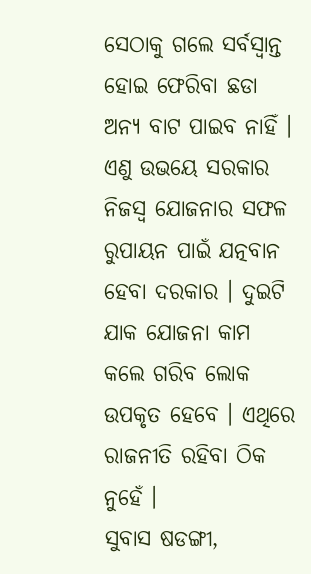ସେଠାକୁ ଗଲେ ସର୍ବସ୍ୱାନ୍ତ ହୋଇ ଫେରିବା ଛଡା ଅନ୍ୟ ବାଟ ପାଇବ ନାହିଁ । ଏଣୁ ଉଭୟେ ସରକାର ନିଜସ୍ୱ ଯୋଜନାର ସଫଳ ରୁପାୟନ ପାଇଁ ଯତ୍ନବାନ ହେବା ଦରକାର । ଦୁଇଟି ଯାକ ଯୋଜନା କାମ କଲେ ଗରିବ ଲୋକ ଉପକୃତ ହେବେ । ଏଥିରେ ରାଜନୀତି ରହିବା ଠିକ ନୁହେଁ ।
ସୁବାସ ଷଡଙ୍ଗୀ,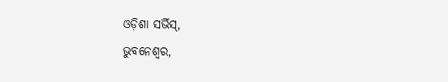ଓଡ଼ିଶା ସର୍ଭିସ୍,
ଭୁବନେଶ୍ୱର,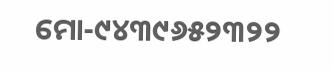ମୋ-୯୪୩୯୬୫୨୩୨୨